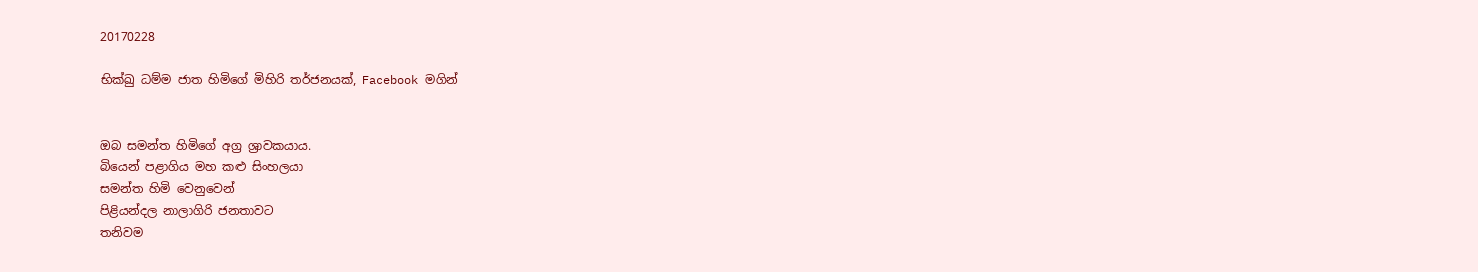20170228

භික්ඛු ධම්ම ජාත හිමිගේ මිහිරි තර්ජනයක්, Facebook මගින්


ඔබ සමන්ත හිමිගේ අග්‍ර ශ්‍රාවකයාය.
බියෙන් පළාගිය මහ කළු සිංහලයා
සමන්ත හිමි වෙනුවෙන්
පිළියන්දල නාලාගිරි ජනතාවට
තනිවම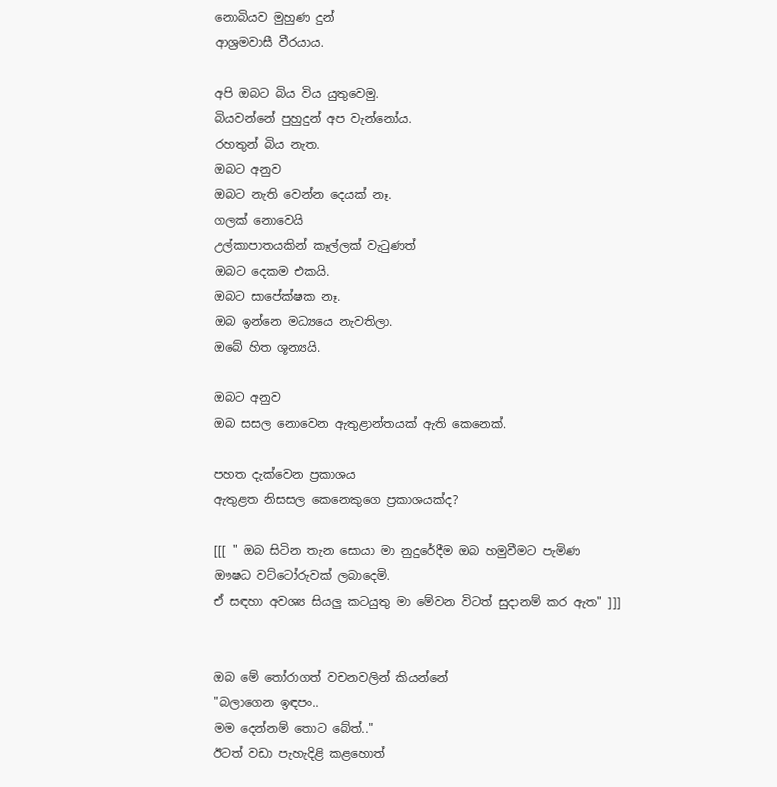නොබියව මුහුණ දුන්
ආශ්‍රමවාසී වීරයාය.

අපි ඔබට බිය විය යුතුවෙමු.
බියවන්නේ පුහුදුන් අප වැන්නෝය.
රහතුන් බිය නැත.
ඔබට අනුව
ඔබට නැති වෙන්න දෙයක් නෑ.
ගලක් නොවෙයි
උල්කාපාතයකින් කෑල්ලක් වැටුණත්
ඔබට දෙකම එකයි.
ඔබට සාපේක්ෂක නෑ.
ඔබ ඉන්නෙ මධ්‍යයෙ නැවතිලා.
ඔබේ හිත ශූන්‍යයි.

ඔබට අනුව
ඔබ සසල නොවෙන ඇතුළාන්තයක් ඇති කෙනෙක්.

පහත දැක්වෙන ප්‍රකාශය
ඇතුළත නිසසල කෙනෙකුගෙ ප්‍රකාශයක්ද?

[[[ " ඔබ සිටින තැන සොයා මා නුදුරේදීම ඔබ හමුවීමට පැමිණ
ඖෂධ වට්ටෝරුවක් ලබාදෙමි.
ඒ සඳහා අවශ්‍ය සියලු කටයුතු මා මේවන විටත් සුදානම් කර ඇත" ]]]


ඔබ මේ තෝරාගත් වචනවලින් කියන්නේ
"බලාගෙන ඉඳපං..
මම දෙන්නම් තොට බේත්.."
ඊටත් වඩා පැහැදිළි කළහොත්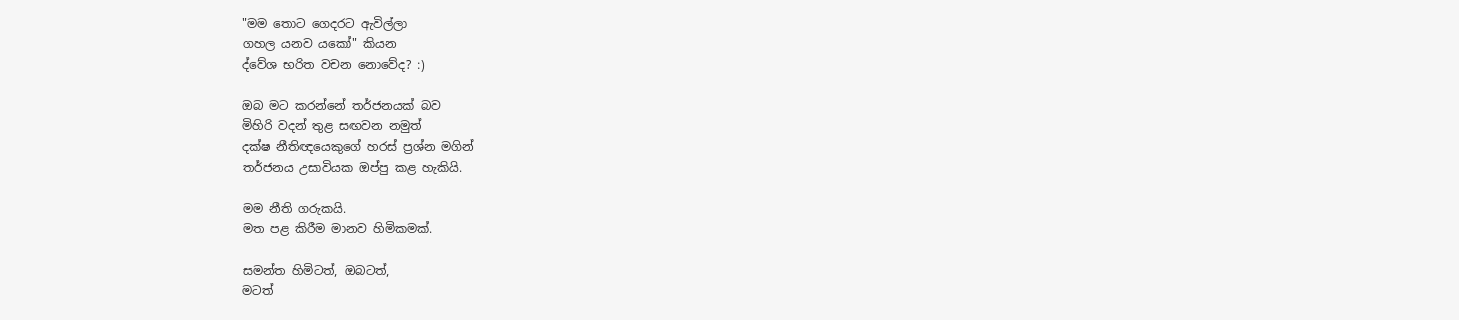"මම තොට ගෙදරට ඇවිල්ලා
ගහල යනව යකෝ" කියන
ද්වේශ භරිත වචන නොවේද? :)

ඔබ මට කරන්නේ තර්ජනයක් බව
මිහිරි වදන් තුළ සඟවන නමුත්
දක්ෂ නීතිඥයෙකුගේ හරස් ප්‍රශ්න මගින්
තර්ජනය උසාවියක ඔප්පු කළ හැකියි.

මම නීති ගරුකයි.
මත පළ කිරීම මානව හිමිකමක්.

සමන්ත හිමිටත්, ඔබටත්,
මටත්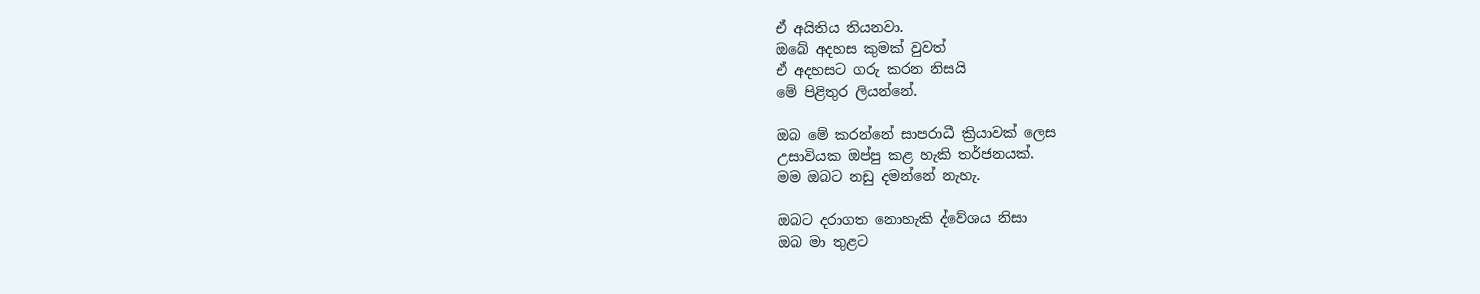ඒ අයිතිය තියනවා.
ඔබේ අදහස කුමක් වුවත්
ඒ අදහසට ගරු කරන නිසයි
මේ පිළිතුර ලියන්නේ.

ඔබ මේ කරන්නේ සාපරාධී ක්‍රියාවක් ලෙස
උසාවියක ඔප්පු කළ හැකි තර්ජනයක්.
මම ඔබට නඩු දමන්නේ නැහැ.

ඔබට දරාගත නොහැකි ද්වේශය නිසා
ඔබ මා තුළට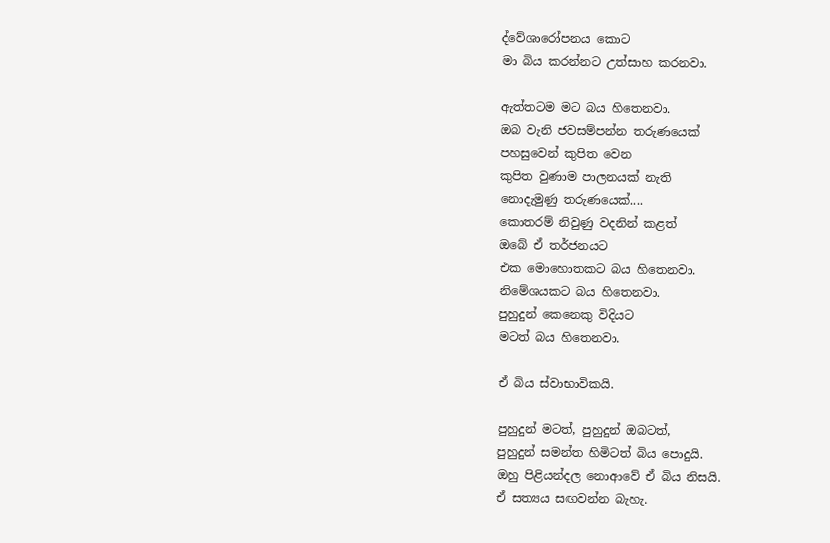ද්වේශාරෝපනය කොට
මා බිය කරන්නට උත්සාහ කරනවා.

ඇත්තටම මට බය හිතෙනවා.
ඔබ වැනි ජවසම්පන්න තරුණයෙක්
පහසුවෙන් කුපිත වෙන
කුපිත වුණාම පාලනයක් නැති
නොදැමුණු තරුණයෙක්....
කොතරම් නිවුණු වදනින් කළත්
ඔබේ ඒ තර්ජනයට
එක මොහොතකට බය හිතෙනවා.
නිමේශයකට බය හිතෙනවා.
පුහුදුන් කෙනෙකු විදියට
මටත් බය හිතෙනවා.

ඒ බිය ස්වාභාවිකයි.

පුහුදුන් මටත්, පුහුදුන් ඔබටත්,
පුහුදුන් සමන්ත හිමිටත් බිය පොදුයි.
ඔහු පිළියන්දල නොආවේ ඒ බිය නිසයි.
ඒ සත්‍යය සඟවන්න බැහැ.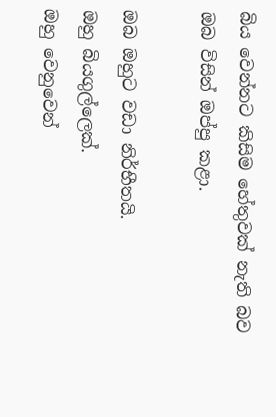බිය වෙන්නට කිසිම හේතුවක් නැති බව
ඔබ විසින් ඔප්පු කළා.

ඔබ ඔහුට වඩා නිර්භීතයි.
ඔහු බියගුල්ලෙක්.
ඔහු වෙනුවෙන්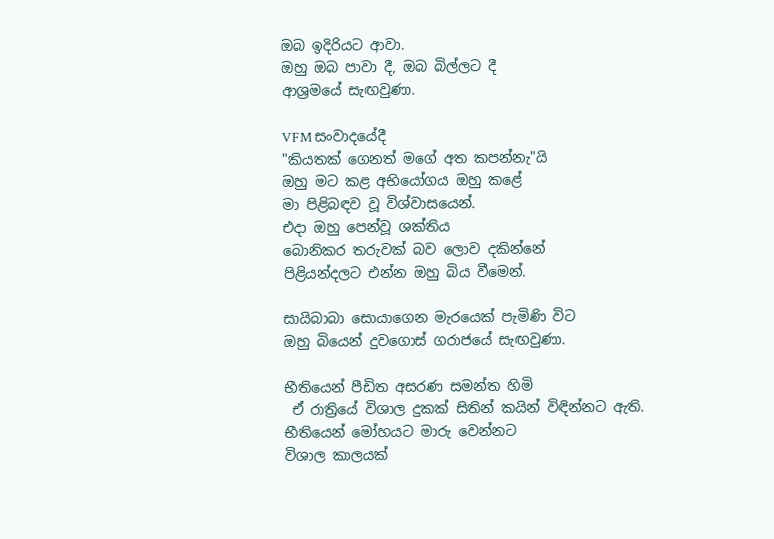ඔබ ඉදිරියට ආවා.
ඔහු ඔබ පාවා දී, ඔබ බිල්ලට දී
ආශ්‍රමයේ සැඟවුණා.

VFM සංවාදයේදී
"කියතක් ගෙනත් මගේ අත කපන්නැ"යි
ඔහු මට කළ අභියෝගය ඔහු කළේ
මා පිළිබඳව වූ විශ්වාසයෙන්.
එදා ඔහු පෙන්වූ ශක්තිය
බොනිකර තරුවක් බව ලොව දකින්නේ
පිළියන්දලට එන්න ඔහු බිය වීමෙන්.

සායිබාබා සොයාගෙන මැරයෙක් පැමිණි විට
ඔහු බියෙන් දුවගොස් ගරාජයේ සැඟවුණා.

භීතියෙන් පීඩිත අසරණ සමන්ත හිමි
 ඒ රාත්‍රියේ විශාල දුකක් සිතින් කයින් විඳින්නට ඇති.
භීතියෙන් මෝහයට මාරු වෙන්නට
විශාල කාලයක්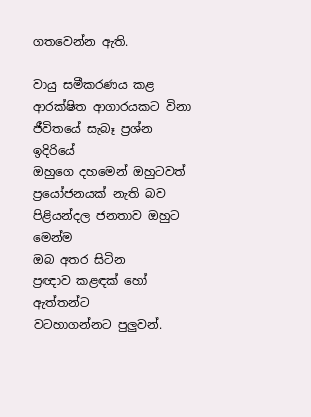ගතවෙන්න ඇති.

වායු සමීකරණය කළ
ආරක්ෂිත ආගාරයකට විනා
ජීවිතයේ සැබෑ ප්‍රශ්න ඉදිරියේ
ඔහුගෙ දහමෙන් ඔහුටවත් ප්‍රයෝජනයක් නැති බව
පිළියන්දල ජනතාව ඔහුට මෙන්ම
ඔබ අතර සිටින
ප්‍රඥාව කළඳක් හෝ ඇත්තන්ට
වටහාගන්නට පුලුවන්.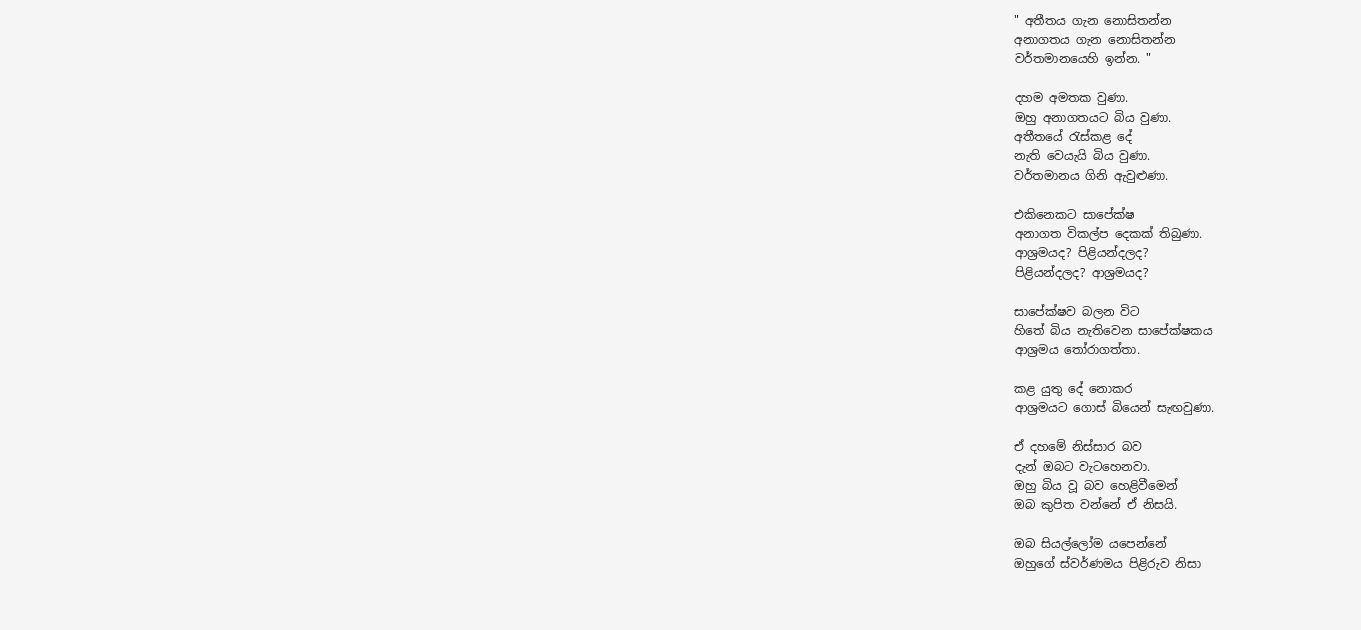" අතීතය ගැන නොසිතන්න
අනාගතය ගැන නොසිතන්න
වර්තමානයෙහි ඉන්න. "

දහම අමතක වුණා.
ඔහු අනාගතයට බිය වුණා.
අතීතයේ රැස්කළ දේ
නැති වෙයැයි බිය වුණා.
වර්තමානය ගිනි ඇවුළුණා.

එකිනෙකට සාපේක්ෂ
අනාගත විකල්ප දෙකක් තිබුණා.
ආශ්‍රමයද? පිළියන්දලද?
පිළියන්දලද? ආශ්‍රමයද?

සාපේක්ෂව බලන විට
හිතේ බිය නැතිවෙන සාපේක්ෂකය
ආශ්‍රමය තෝරාගත්තා.

කළ යුතු දේ නොකර
ආශ්‍රමයට ගොස් බියෙන් සැඟවුණා.

ඒ දහමේ නිස්සාර බව
දැන් ඔබට වැටහෙනවා.
ඔහු බිය වූ බව හෙළිවීමෙන්
ඔබ කුපිත වන්නේ ඒ නිසයි.

ඔබ සියල්ලෝම යපෙන්නේ
ඔහුගේ ස්වර්ණමය පිළිරුව නිසා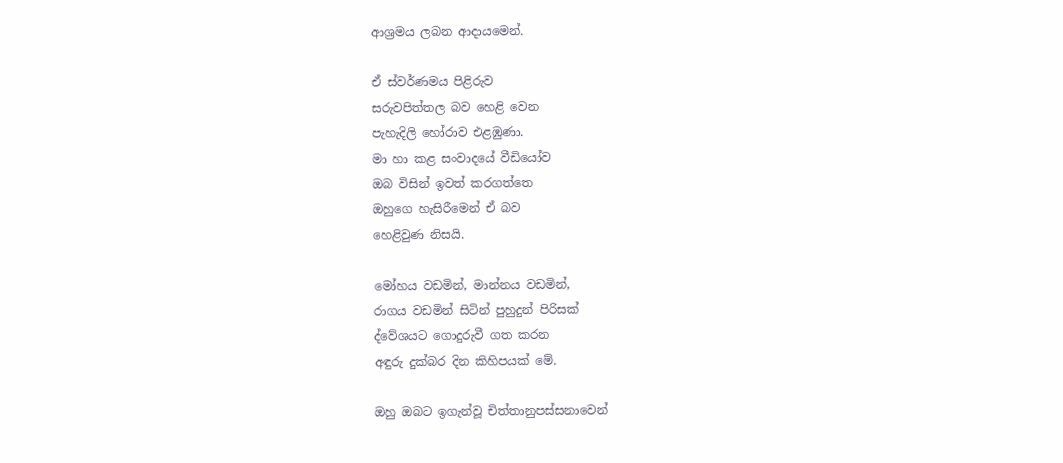ආශ්‍රමය ලබන ආදායමෙන්.

ඒ ස්වර්ණමය පිළිරුව
සරුවපිත්තල බව හෙළි වෙන
පැහැදිලි හෝරාව එළඹුණා.
මා හා කළ සංවාදයේ වීඩියෝව
ඔබ විසින් ඉවත් කරගත්තෙ
ඔහුගෙ හැසිරීමෙන් ඒ බව
හෙළිවුණ නිසයි.

මෝහය වඩමින්, මාන්නය වඩමින්,
රාගය වඩමින් සිටින් පුහුදුන් පිරිසක්
ද්වේශයට ගොදුරුවී ගත කරන
අඳුරු දුක්බර දින කිහිපයක් මේ.

ඔහු ඔබට ඉගැන්වූ චිත්තානුපස්සනාවෙන්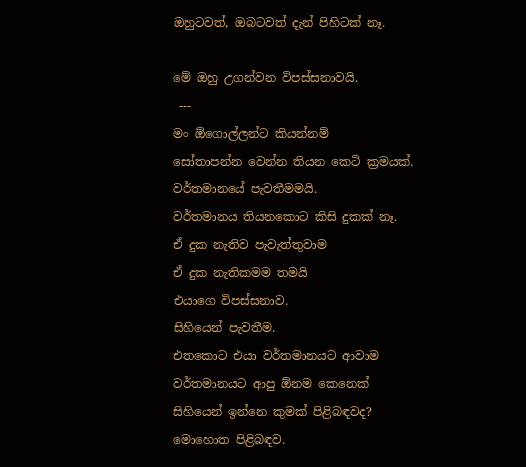ඔහුටවත්, ඔබටවත් දැන් පිහිටක් නෑ.

මේ ඔහු උගන්වන විපස්සනාවයි.
 ---
මං ඕගොල්ලන්ට කියන්නම්
සෝතාපන්න වෙන්න තියන කෙටි ක්‍රමයක්.
වර්තමානයේ පැවතීමමයි.
වර්තමානය තියනකොට කිසි දුකක් නෑ.
ඒ දුක නැතිව පැවැත්තුවාම
ඒ දුක නැතිකමම තමයි
එයාගෙ විපස්සනාව.
සිහියෙන් පැවතීම.
එතකොට එයා වර්තමානයට ආවාම
වර්තමානයට ආපු ඕනම කෙනෙක්
සිහියෙන් ඉන්නෙ කුමක් පිළිබඳවද?
මොහොත පිළිබඳව.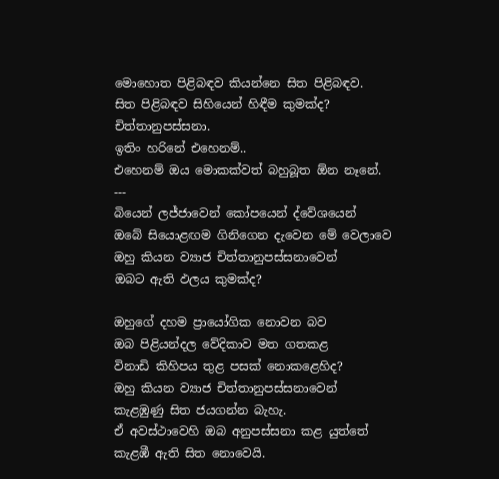මොහොත පිළිබඳව කියන්නෙ සිත පිළිබඳව.
සිත පිළිබඳව සිහියෙන් හිඳීම කුමක්ද?
චිත්තානුපස්සනා.
ඉතිං හරිනේ එහෙනම්..
එහෙනම් ඔය මොකක්වත් බහුබූත ඕන නෑනේ.
---
බියෙන් ලජ්ජාවෙන් කෝපයෙන් ද්වේශයෙන්
ඔබේ සියොළඟම ගිනිගෙන දැවෙන මේ වෙලාවෙ
ඔහු කියන ව්‍යාජ චිත්තානුපස්සනාවෙන්
ඔබට ඇති ඵලය කුමක්ද?

ඔහුගේ දහම ප්‍රායෝගික නොවන බව
ඔබ පිළියන්දල වේදිකාව මත ගතකළ
විනාඩි කිහිපය තුළ පසක් නොකළෙහිද?
ඔහු කියන ව්‍යාජ චිත්තානුපස්සනාවෙන්
කැළඹුණු සිත ජයගන්න බැහැ.
ඒ අවස්ථාවෙහි ඔබ අනුපස්සනා කළ යුත්තේ
කැළඹී ඇති සිත නොවෙයි.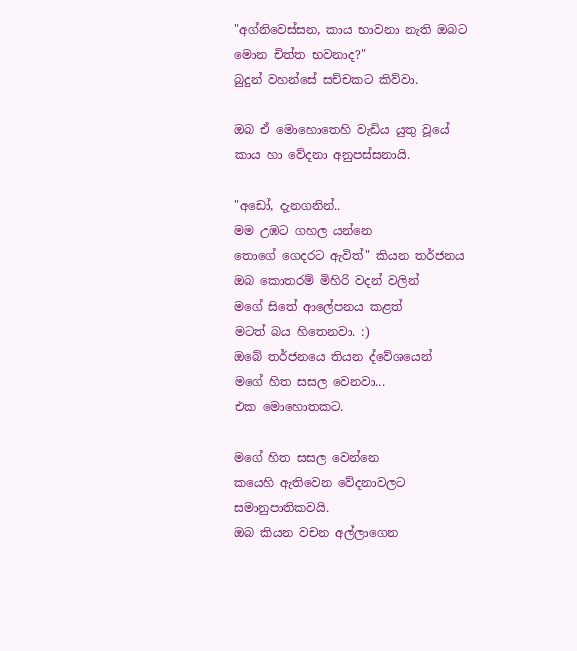"අග්නිවෙස්සන, කාය භාවනා නැති ඔබට
මොන චිත්ත භවනාද?"
බුදුන් වහන්සේ සච්චකට කිව්වා.

ඔබ ඒ මොහොතෙහි වැඩිය යුතු වූයේ
කාය හා වේදනා අනුපස්සනායි.

"අඩෝ, දැනගනින්..
මම උඹට ගහල යන්නෙ
තොගේ ගෙදරට ඇවිත්" කියන තර්ජනය
ඔබ කොතරම් මිහිරි වදන් වලින්
මගේ සිතේ ආලේපනය කළත්
මටත් බය හිතෙනවා. :)
ඔබේ තර්ජනයෙ තියන ද්වේශයෙන්
මගේ හිත සසල වෙනවා...
එක මොහොතකට.

මගේ හිත සසල වෙන්නෙ
කයෙහි ඇතිවෙන වේදනාවලට
සමානුපාතිකවයි.
ඔබ කියන වචන අල්ලාගෙන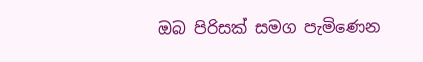ඔබ පිරිසක් සමග පැමිණෙන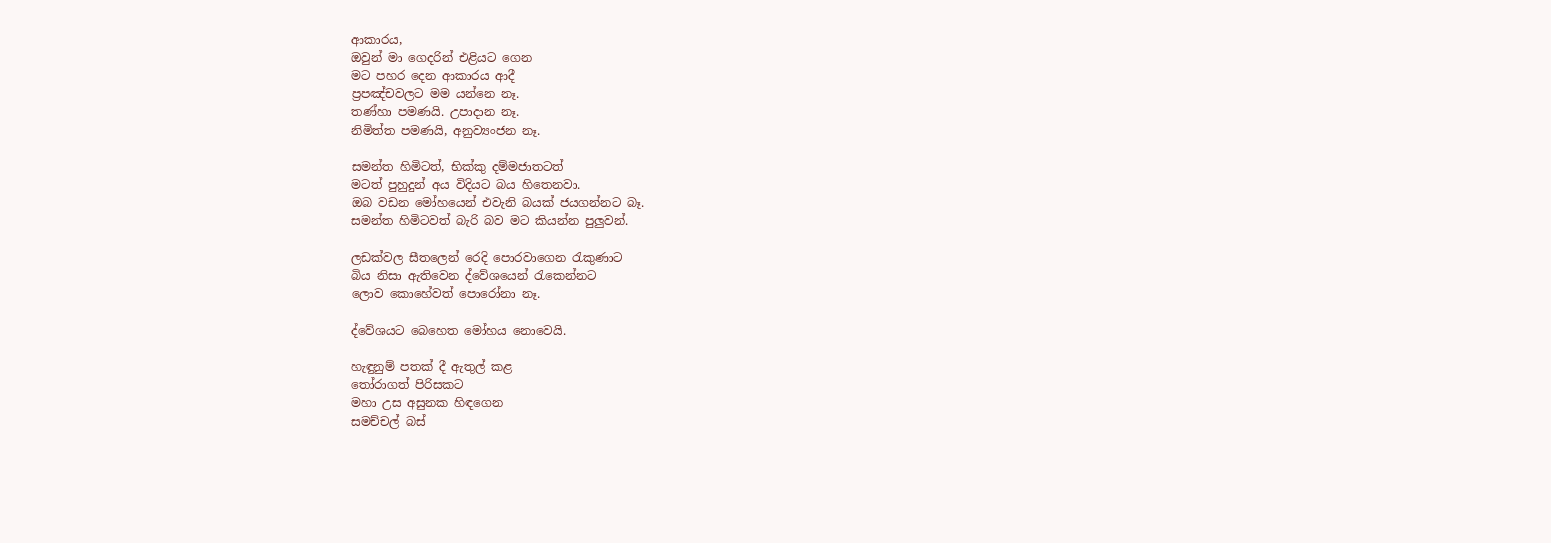ආකාරය,
ඔවුන් මා ගෙදරින් එළියට ගෙන
මට පහර දෙන ආකාරය ආදී
ප්‍රපඤ්චවලට මම යන්නෙ නෑ.
තණ්හා පමණයි. උපාදාන නෑ.
නිමිත්ත පමණයි, අනුව්‍යංජන නෑ.

සමන්ත හිමිටත්, භික්කු දම්මජාතටත්
මටත් පුහුදුන් අය විදියට බය හිතෙනවා.
ඔබ වඩන මෝහයෙන් එවැනි බයක් ජයගන්නට බෑ.
සමන්ත හිමිටවත් බැරි බව මට කියන්න පුලුවන්.

ලඩක්වල සීතලෙන් රෙදි පොරවාගෙන රැකුණාට
බිය නිසා ඇතිවෙන ද්වේශයෙන් රැකෙන්නට
ලොව කොහේවත් පොරෝනා නෑ.

ද්වේශයට බෙහෙත මෝහය නොවෙයි.

හැඳුනුම් පතක් දී ඇතුල් කළ
තෝරාගත් පිරිසකට
මහා උස අසුනක හිඳගෙන
සමච්චල් බස්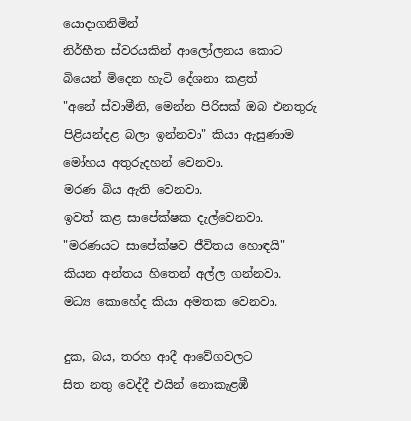යොදාගනිමින්
නිර්භීත ස්වරයකින් ආලෝලනය කොට
බියෙන් මිදෙන හැටි දේශනා කළත්
"අනේ ස්වාමීනි, මෙන්න පිරිසක් ඔබ එනතුරු
පිළියන්දළ බලා ඉන්නවා" කියා ඇසුණාම
මෝහය අතුරුදහන් වෙනවා.
මරණ බිය ඇති වෙනවා.
ඉවත් කළ සාපේක්ෂක දැල්වෙනවා.
"මරණයට සාපේක්ෂව ජීවිතය හොඳයි"
කියන අන්තය හිතෙන් අල්ල ගන්නවා.
මධ්‍ය කොහේද කියා අමතක වෙනවා.

දුක, බය, තරහ ආදී ආවේගවලට
සිත නතු වෙද්දී එයින් නොකැළඹී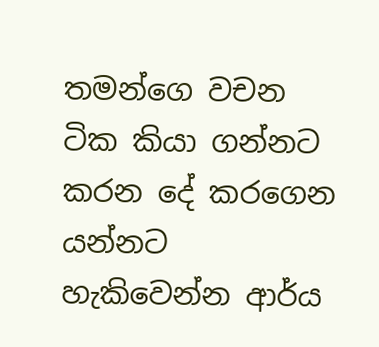තමන්ගෙ වචන ටික කියා ගන්නට
කරන දේ කරගෙන යන්නට
හැකිවෙන්න ආර්ය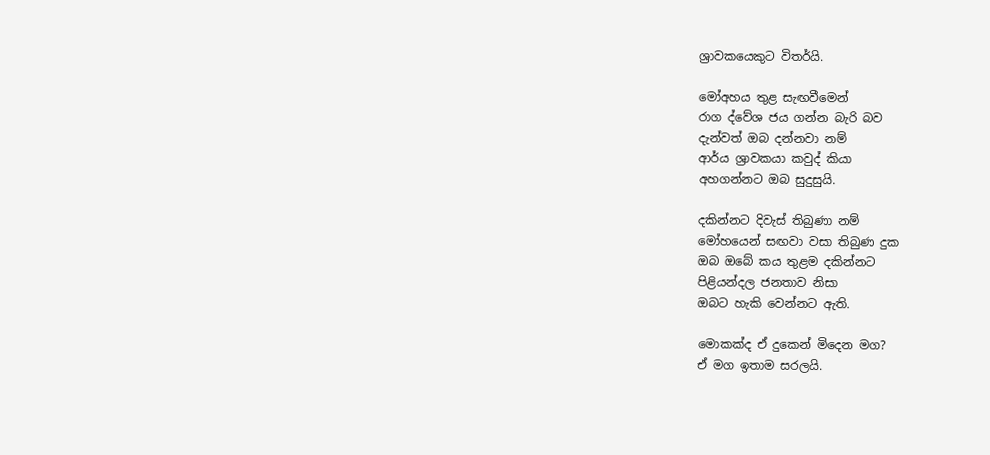ශ්‍රාවකයෙකුට විතර්යි.

මෝඅහය තුළ සැඟවීමෙන්
රාග ද්වේශ ජය ගන්න බැරි බව
දැන්වත් ඔබ දන්නවා නම්
ආර්ය ශ්‍රාවකයා කවුද් කියා
අහගන්නට ඔබ සුදුසුයි.

දකින්නට දිවැස් තිබුණා නම්
මෝහයෙන් සඟවා වසා තිබුණ දුක
ඔබ ඔබේ කය තුළම දකින්නට
පිළියන්දල ජනතාව නිසා
ඔබට හැකි වෙන්නට ඇති.

මොකක්ද ඒ දුකෙන් මිදෙන මග?
ඒ මග ඉතාම සරලයි.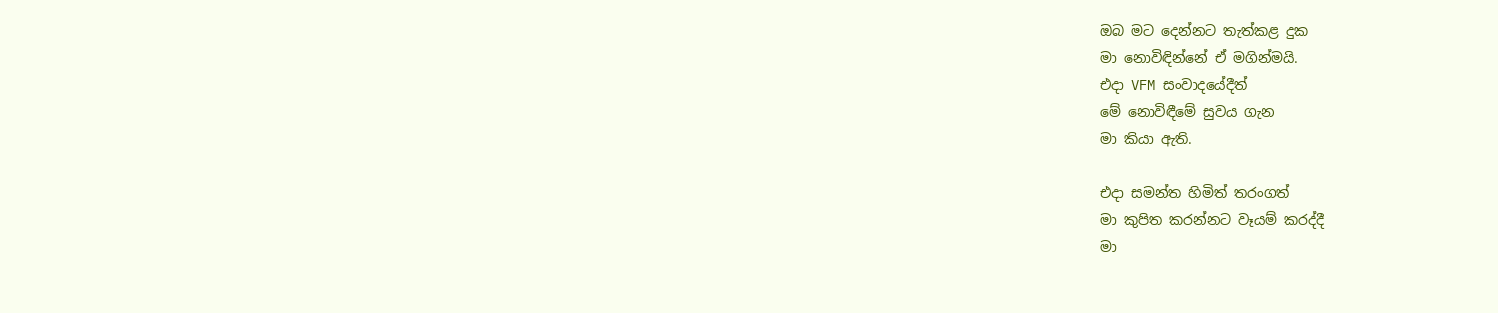ඔබ මට දෙන්නට තැත්කළ දුක
මා නොවිඳින්නේ ඒ මගින්මයි.
එදා VFM සංවාදයේදීත්
මේ නොවිඳීමේ සුවය ගැන
මා කියා ඇති.

එදා සමන්ත හිමිත් තරංගත්
මා කුපිත කරන්නට වෑයම් කරද්දී
මා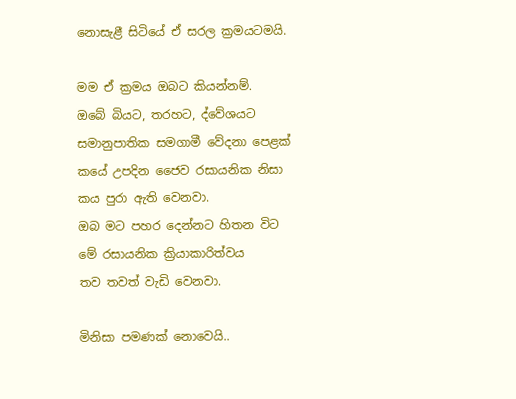නොසැළී සිටියේ ඒ සරල ක්‍රමයටමයි.

මම ඒ ක්‍රමය ඔබට කියන්නම්.
ඔබේ බියට, තරහට, ද්වේශයට
සමානුපාතික සමගාමී වේදනා පෙළක්
කයේ උපදින ජෛව රසායනික නිසා
කය පුරා ඇති වෙනවා.
ඔබ මට පහර දෙන්නට හිතන විට
මේ රසායනික ක්‍රියාකාරිත්වය
තව තවත් වැඩි වෙනවා.

මිනිසා පමණක් නොවෙයි..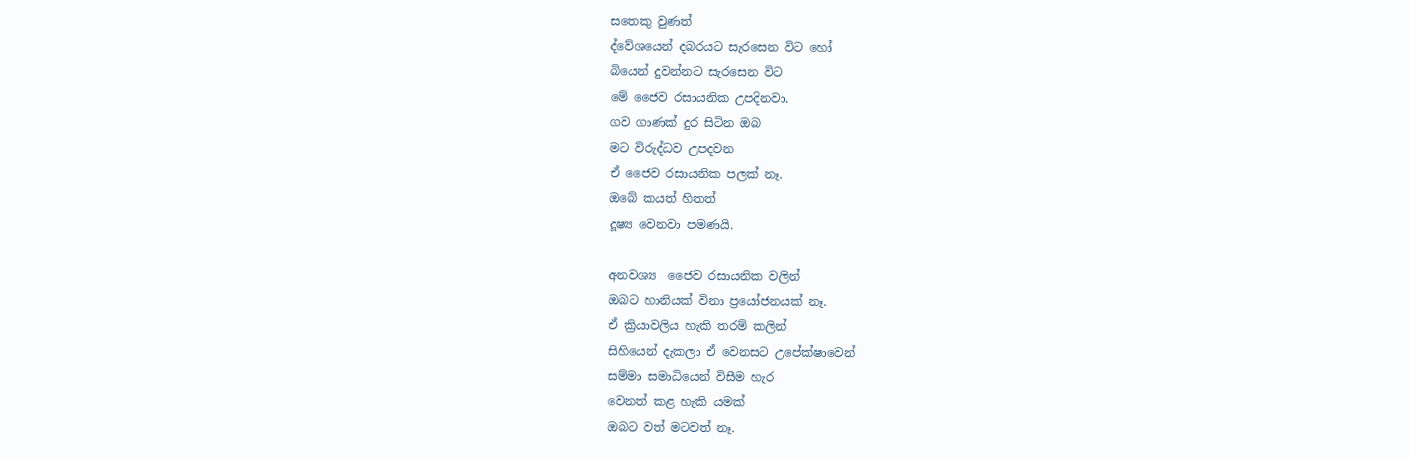සතෙකු වුණත්
ද්වේශයෙන් දබරයට සැරසෙන විට හෝ
බියෙන් දුවන්නට සැරසෙන විට
මේ ජෛව රසායනික උපදිනවා.
ගව ගාණක් දුර සිටින ඔබ
මට විරුද්ධව උපදවන
ඒ ජෛව රසායනික පලක් නෑ.
ඔබේ කයත් හිතත්
දූෂ්‍ය වෙනවා පමණයි.

අනවශ්‍ය  ජෛව රසායනික වලින්
ඔබට හානියක් විනා ප්‍රයෝජනයක් නෑ.
ඒ ක්‍රියාවලිය හැකි තරම් කලින්
සිහියෙන් දැකලා ඒ වෙනසට උපේක්ෂාවෙන්
සම්මා සමාධියෙන් විසීම හැර
වෙනත් කළ හැකි යමක්
ඔබට වත් මටවත් නෑ.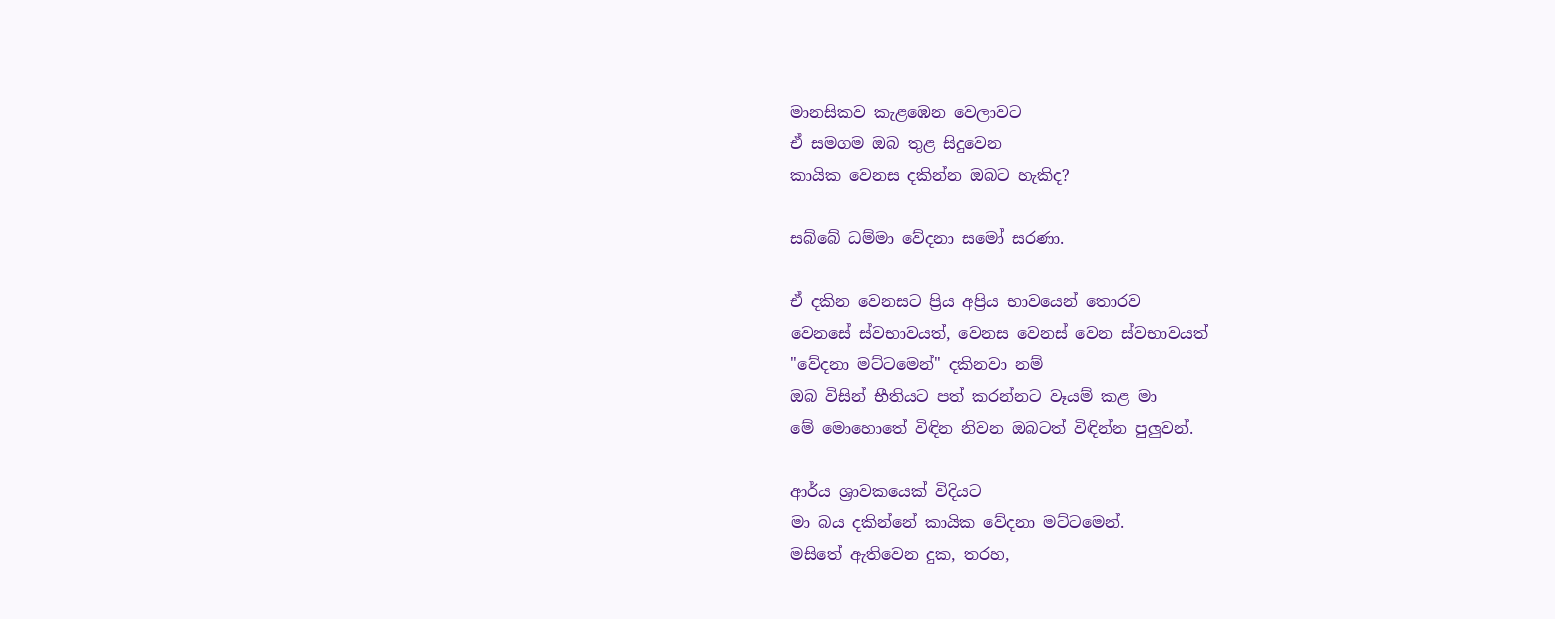මානසිකව කැළඹෙන වෙලාවට
ඒ සමගම ඔබ තුළ සිදුවෙන
කායික වෙනස දකින්න ඔබට හැකිද?

සබ්බේ ධම්මා වේදනා සමෝ සරණා.

ඒ දකින වෙනසට ප්‍රිය අප්‍රිය භාවයෙන් තොරව
වෙනසේ ස්වභාවයත්, වෙනස වෙනස් වෙන ස්වභාවයත්
"වේදනා මට්ටමෙන්" දකිනවා නම්
ඔබ විසින් භීතියට පත් කරන්නට වෑයම් කළ මා
මේ මොහොතේ විඳින නිවන ඔබටත් විඳින්න පුලුවන්.

ආර්ය ශ්‍රාවකයෙක් විදියට
මා බය දකින්නේ කායික වේදනා මට්ටමෙන්.
මසිතේ ඇතිවෙන දුක, තරහ,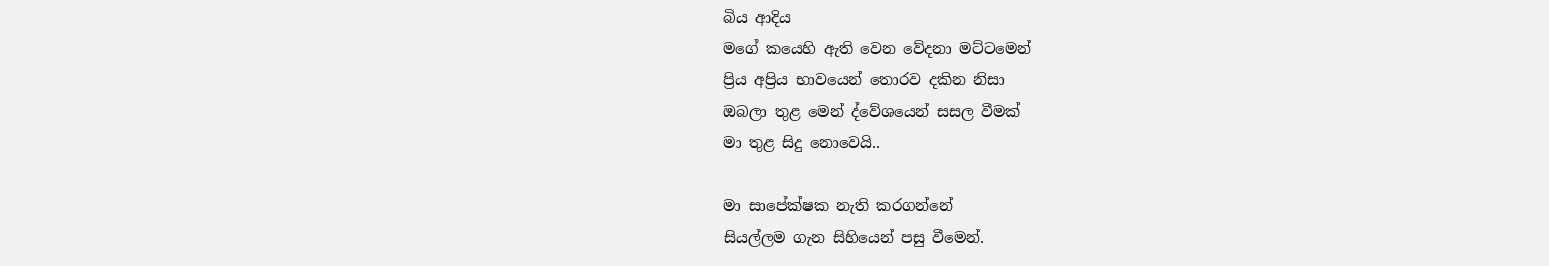බිය ආදිය
මගේ කයෙහි ඇති වෙන වේදනා මට්ටමෙන්
ප්‍රිය අප්‍රිය භාවයෙන් තොරව දකින නිසා
ඔබලා තුළ මෙන් ද්වේශයෙන් සසල වීමක්
මා තුළ සිදු නොවෙයි..

මා සාපේක්ෂක නැති කරගන්නේ
සියල්ලම ගැන සිහියෙන් පසු වීමෙන්.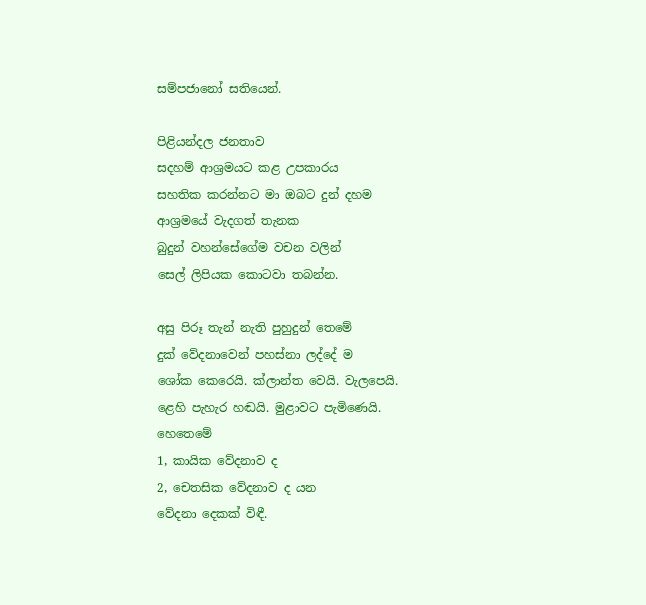සම්පජානෝ සතියෙන්.

පිළියන්දල ජනතාව
සදහම් ආශ්‍රමයට කළ උපකාරය
සහතික කරන්නට මා ඔබට දුන් දහම
ආශ්‍රමයේ වැදගත් තැනක
බුදුන් වහන්සේගේම වචන වලින්
සෙල් ලිපියක කොටවා තබන්න.

අසු පිරූ තැන් නැති පුහුදුන් තෙමේ
දුක් වේදනාවෙන් පහස්නා ලද්දේ ම
ශෝක කෙරෙයි. ක්ලාන්ත වෙයි. වැලපෙයි.
ළෙහි පැහැර හඬයි. මුළාවට පැමිණෙයි.
හෙතෙමේ
1, කායික වේදනාව ද
2, චෙතසික වේදනාව ද යන
වේදනා දෙකක් විඳී.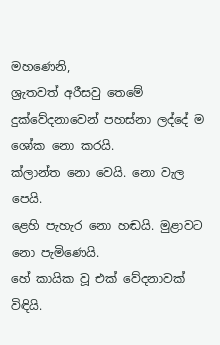මහණෙනි,
ශ්‍රැතවත් අරීසවු තෙමේ
දුක්වේදනාවෙන් පහස්නා ලද්දේ ම ශෝක නො කරයි.
ක්ලාන්ත නො වෙයි. නො වැල පෙයි.
ළෙහි පැහැර නො හඬයි. මුළාවට නො පැමිණෙයි.
හේ කායික වූ එක් වේදනාවක් විඳියි.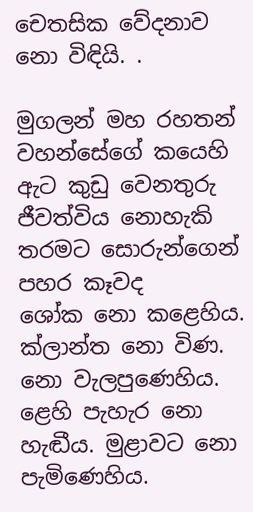චෙතසික වේදනාව නො විඳියි. .

මුගලන් මහ රහතන් වහන්සේගේ කයෙහි ඇට කුඩු වෙනතුරු
ජීවත්විය නොහැකි තරමට සොරුන්ගෙන් පහර කෑවද
ශෝක නො කළෙහිය. ක්ලාන්ත නො විණ. නො වැලපුණෙහිය.
ළෙහි පැහැර නො හැඬීය. මුළාවට නො පැමිණෙහිය.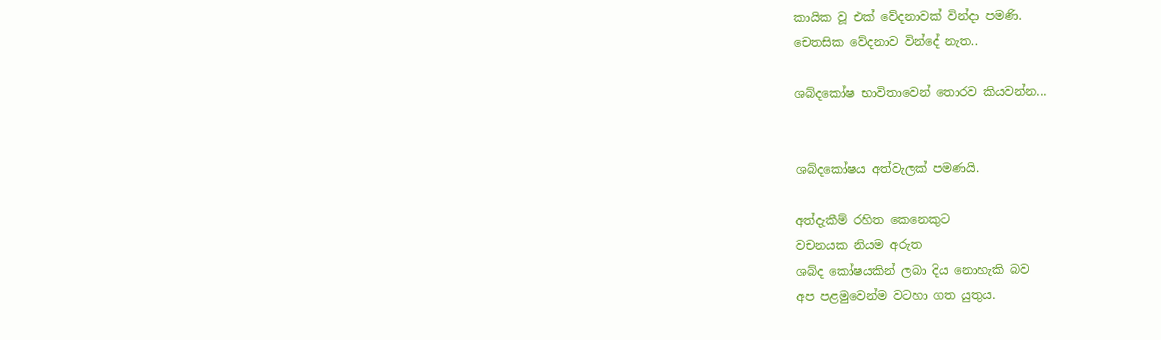කායික වූ එක් වේදනාවක් වින්දා පමණි.
චෙතසික වේදනාව වින්දේ නැත..

ශබ්දකෝෂ භාවිතාවෙන් තොරව කියවන්න...


ශබ්දකෝෂය අත්වැලක් පමණයි.

අත්දැකීම් රහිත කෙනෙකුට
වචනයක නියම අරුත
ශබ්ද කෝෂයකින් ලබා දිය නොහැකි බව
අප පළමුවෙන්ම වටහා ගත යුතුය.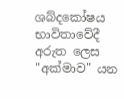ශබ්දකෝෂය භාවිතාවේදී අරුත ලෙස
"අක්මාව" යන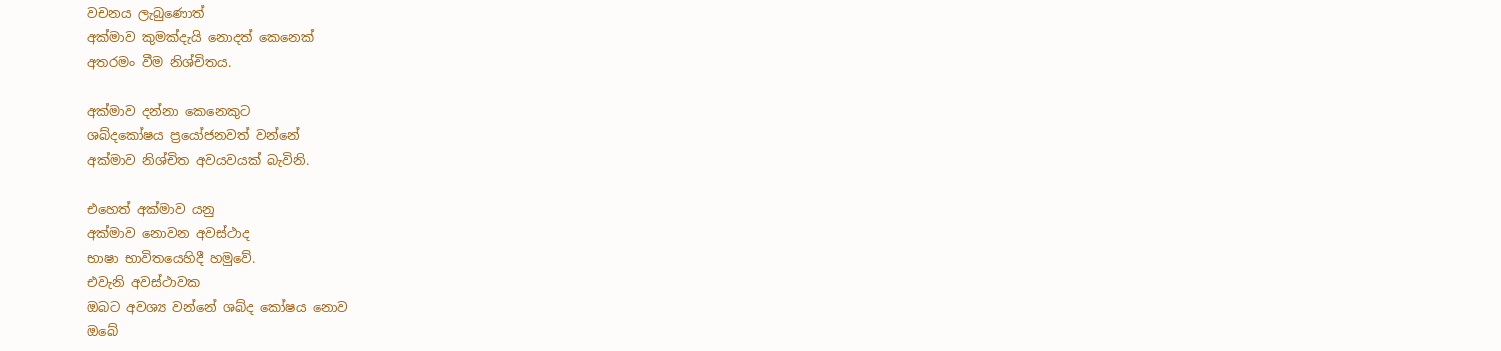වචනය ලැබුණොත්
අක්මාව කුමක්දැයි නොදත් කෙනෙක්
අතරමං වීම නිශ්චිතය.

අක්මාව දන්නා කෙනෙකුට
ශබ්දකෝෂය ප්‍රයෝජනවත් වන්නේ
අක්මාව නිශ්චිත අවයවයක් බැවිනි.

එහෙත් අක්මාව යනු
අක්මාව නොවන අවස්ථාද
භාෂා භාවිතයෙහිදී හමුවේ.
එවැනි අවස්ථාවක
ඔබට අවශ්‍ය වන්නේ ශබ්ද කෝෂය නොව
ඔබේ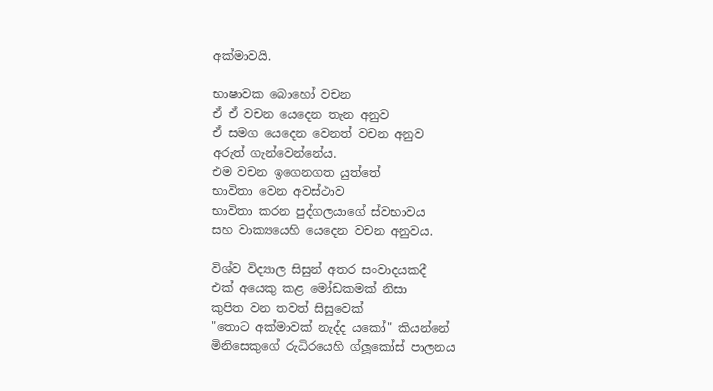අක්මාවයි.

භාෂාවක බොහෝ වචන
ඒ ඒ වචන යෙදෙන තැන අනුව
ඒ සමග යෙදෙන වෙනත් වචන අනුව
අරුත් ගැන්වෙන්නේය.
එම වචන ඉගෙනගත යුත්තේ
භාවිතා වෙන අවස්ථාව
භාවිතා කරන පුද්ගලයාගේ ස්වභාවය
සහ වාක්‍යයෙහි යෙදෙන වචන අනුවය.

විශ්ව විද්‍යාල සිසුන් අතර සංවාදයකදී
එක් අයෙකු කළ මෝඩකමක් නිසා
කුපිත වන තවත් සිසුවෙක්
"තොට අක්මාවක් නැද්ද යකෝ" කියන්නේ
මිනිසෙකුගේ රුධිරයෙහි ග්ලූකෝස් පාලනය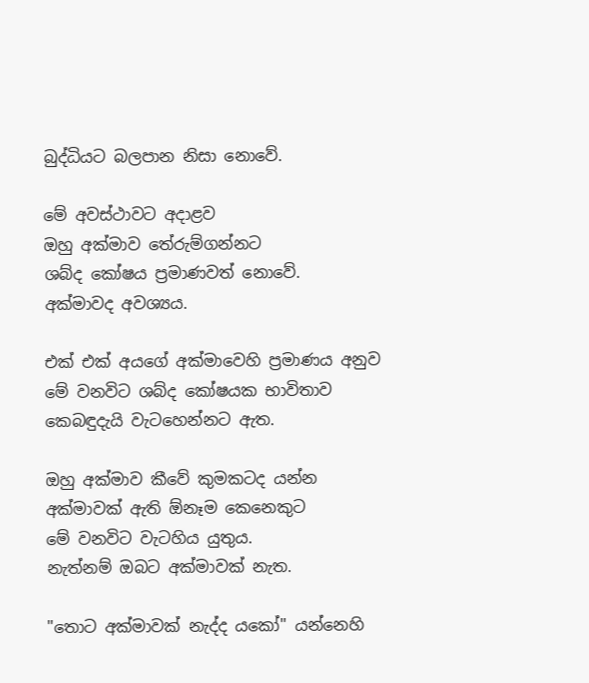බුද්ධියට බලපාන නිසා නොවේ.

මේ අවස්ථාවට අදාළව
ඔහු අක්මාව තේරුම්ගන්නට
ශබ්ද කෝෂය ප්‍රමාණවත් නොවේ.
අක්මාවද අවශ්‍යය.

එක් එක් අයගේ අක්මාවෙහි ප්‍රමාණය අනුව
මේ වනවිට ශබ්ද කෝෂයක භාවිතාව
කෙබඳුදැයි වැටහෙන්නට ඇත.

ඔහු අක්මාව කීවේ කුමකටද යන්න
අක්මාවක් ඇති ඕනෑම කෙනෙකුට
මේ වනවිට වැටහිය යුතුය.
නැත්නම් ඔබට අක්මාවක් නැත.

"තොට අක්මාවක් නැද්ද යකෝ" යන්නෙහි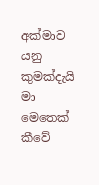අක්මාව යනු කුමක්දැයි මා මෙතෙක් කීවේ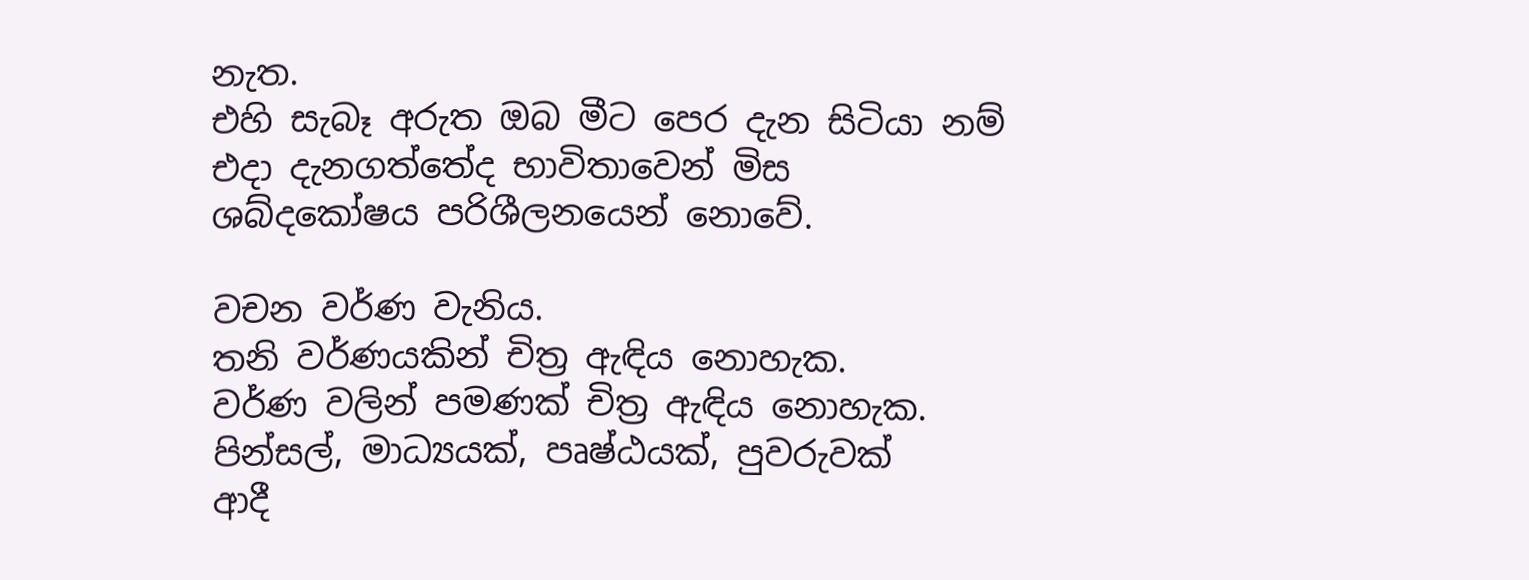නැත.
එහි සැබෑ අරුත ඔබ මීට පෙර දැන සිටියා නම්
එදා දැනගත්තේද භාවිතාවෙන් මිස
ශබ්දකෝෂය පරිශීලනයෙන් නොවේ.

වචන වර්ණ වැනිය.
තනි වර්ණයකින් චිත්‍ර ඇඳිය නොහැක.
වර්ණ වලින් පමණක් චිත්‍ර ඇඳිය නොහැක.
පින්සල්, මාධ්‍යයක්, පෘෂ්ඨයක්, පුවරුවක්
ආදී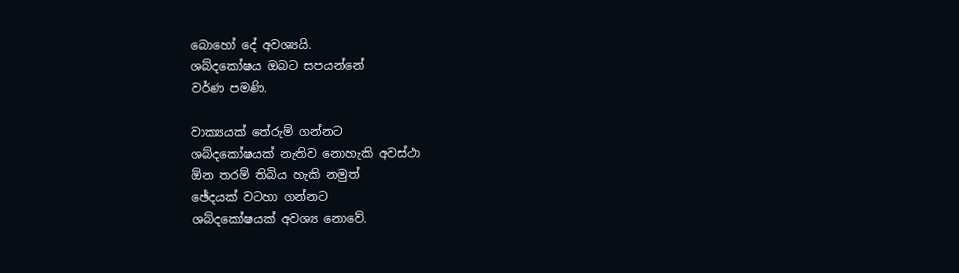බොහෝ දේ අවශ්‍යයි.
ශබ්දකෝෂය ඔබට සපයන්නේ
වර්ණ පමණි.

වාක්‍යයක් තේරුම් ගන්නට
ශබ්දකෝෂයක් නැතිව නොහැකි අවස්ථා
ඕන තරම් තිබිය හැකි නමුත්
ඡේදයක් වටහා ගන්නට
ශබ්දකෝෂයක් අවශ්‍ය නොවේ.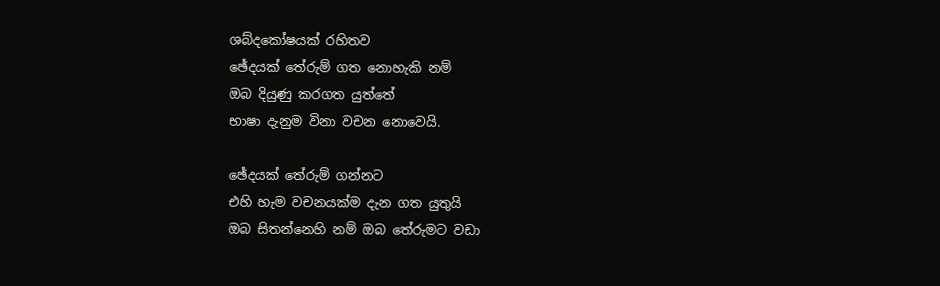ශබ්දකෝෂයක් රහිතව
ඡේදයක් තේරුම් ගත නොහැකි නම්
ඔබ දියුණු කරගත යුත්තේ
භාෂා දැනුම විනා වචන නොවෙයි.

ඡේදයක් තේරුම් ගන්නට
එහි හැම වචනයක්ම දැන ගත යුතුයි
ඔබ සිතන්නෙහි නම් ඔබ තේරුමට වඩා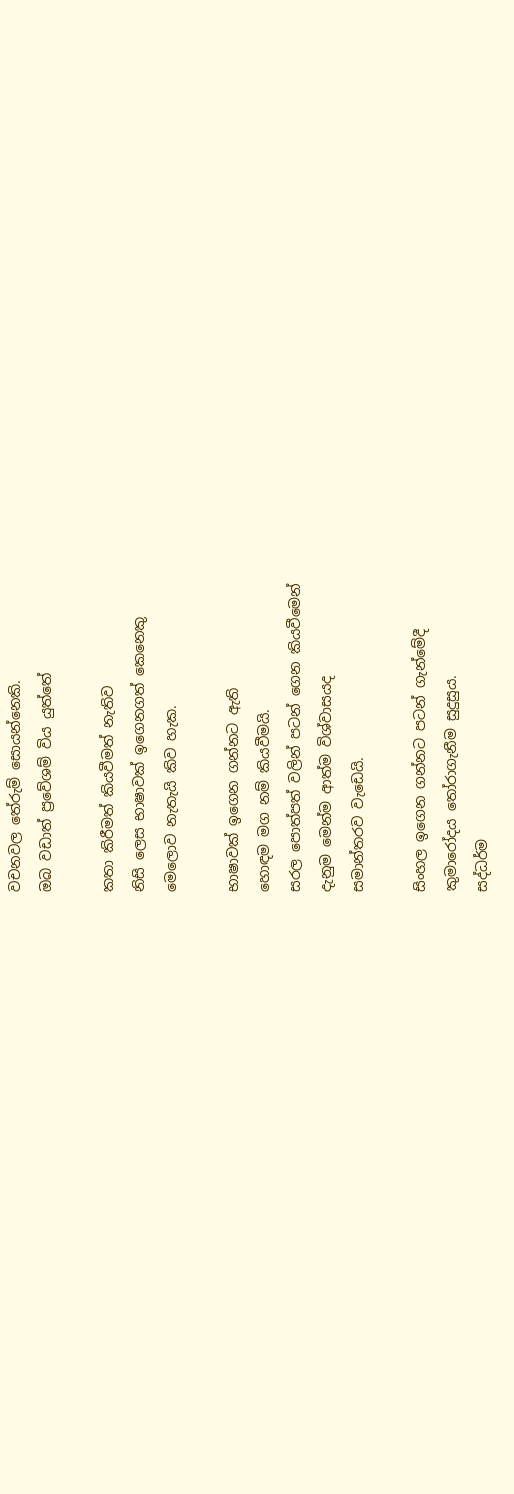වචනවල තේරුම් සොයන්නෙකි.
ඔබ වඩාත් ප්‍රවේශම් විය යුත්තේ

කතා කිරීමත් කියවීමත් නැතිව
නිසි ලෙස භාෂාවක් ඉගෙනගත් කෙනෙකු
මෙලොව නැතැයි කිව හැක.

භාෂාවක් ඉගෙන ගන්නට ඇති
හොඳම මග නම් කියවීමයි.
සරල පොත්පත් වලින් පටන් ගෙන කියවීමෙන්
දැනුම මෙන්ම ආත්ම විශ්වාසයද
සමාන්තරව වැඩෙයි.

සිංහල ඉගෙන ගන්නට පටන් ගැන්මේදී
කුමාරෝදය තෝරාගැනීම සුදුසුය.
සද්ධර්ම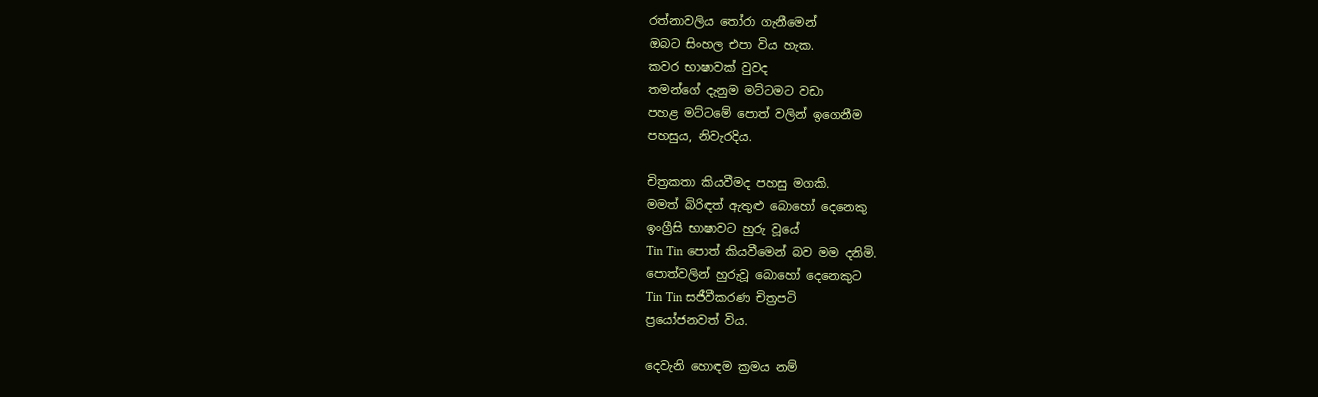රත්නාවලිය තෝරා ගැනීමෙන්
ඔබට සිංහල එපා විය හැක.
කවර භාෂාවක් වුවද
තමන්ගේ දැනුම මට්ටමට වඩා
පහළ මට්ටමේ පොත් වලින් ඉගෙනීම
පහසුය, නිවැරදිය.

චිත්‍රකතා කියවීමද පහසු මගකි.
මමත් බිරිඳත් ඇතුළු බොහෝ දෙනෙකු
ඉංග්‍රීසි භාෂාවට හුරු වූයේ
Tin Tin පොත් කියවීමෙන් බව මම දනිමි.
පොත්වලින් හුරුවූ බොහෝ දෙනෙකුට
Tin Tin සජීවීකරණ චිත්‍රපටි
ප්‍රයෝජනවත් විය.

දෙවැනි හොඳම ක්‍රමය නම්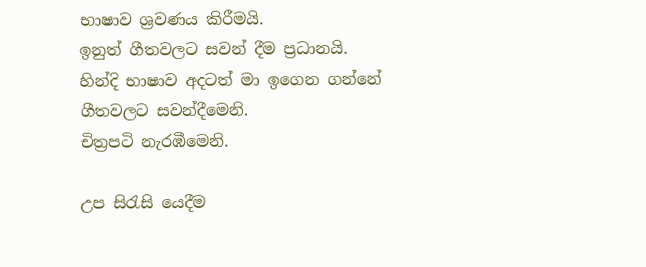භාෂාව ශ්‍රවණය කිරීමයි.
ඉනුත් ගීතවලට සවන් දීම ප්‍රධානයි.
හින්දි භාෂාව අදටත් මා ඉගෙන ගන්නේ
ගීතවලට සවන්දීමෙනි.
චිත්‍රපටි නැරඹීමෙනි.

උප සිරැසි යෙදීම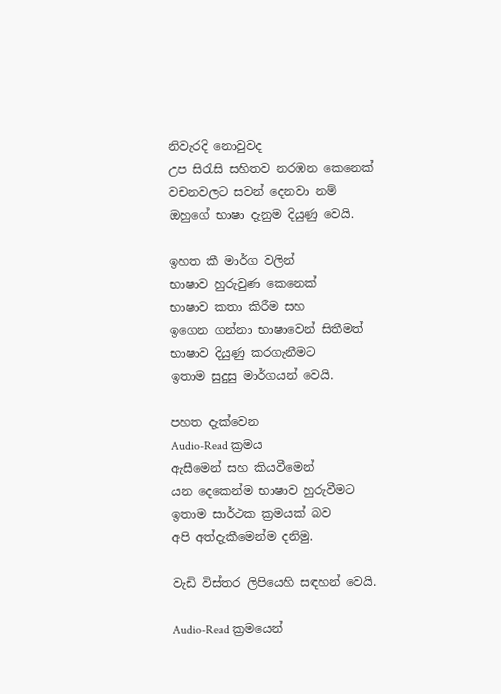නිවැරදි නොවුවද
උප සිරැසි සහිතව නරඹන කෙනෙක්
වචනවලට සවන් දෙනවා නම්
ඔහුගේ භාෂා දැනුම දියුණු වෙයි.

ඉහත කී මාර්ග වලින්
භාෂාව හුරුවුණ කෙනෙක්
භාෂාව කතා කිරීම සහ
ඉගෙන ගන්නා භාෂාවෙන් සිතීමත්
භාෂාව දියුණු කරගැනීමට
ඉතාම සුදුසු මාර්ගයන් වෙයි.

පහත දැක්වෙන
Audio-Read ක්‍රමය
ඇසීමෙන් සහ කියවීමෙන්
යන දෙකෙන්ම භාෂාව හුරුවීමට
ඉතාම සාර්ථක ක්‍රමයක් බව
අපි අත්දැකීමෙන්ම දනිමු.

වැඩි විස්තර ලිපියෙහි සඳහන් වෙයි.

Audio-Read ක්‍රමයෙන්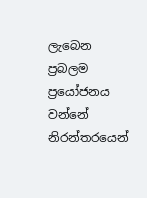ලැබෙන
ප්‍රබලම ප්‍රයෝජනය වන්නේ
නිරන්තරයෙන්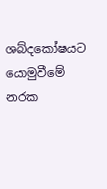ශබ්දකෝෂයට යොමුවීමේ
නරක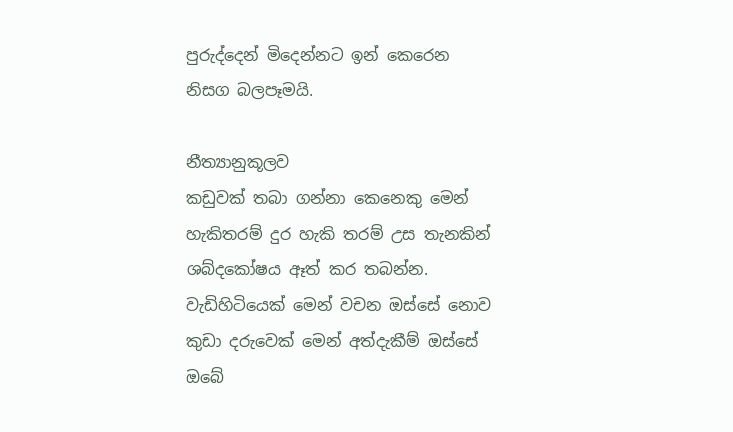පුරුද්දෙන් මිදෙන්නට ඉන් කෙරෙන
නිසග බලපෑමයි.

නීත්‍යානුකූලව
කඩුවක් තබා ගන්නා කෙනෙකු මෙන්
හැකිතරම් දුර හැකි තරම් උස තැනකින්
ශබ්දකෝෂය ඈත් කර තබන්න.
වැඩිහිටියෙක් මෙන් වචන ඔස්සේ නොව
කුඩා දරුවෙක් මෙන් අත්දැකීම් ඔස්සේ
ඔබේ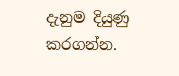දැනුම දියුණු කරගන්න.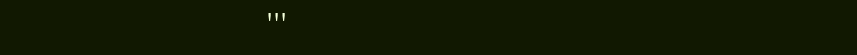'''